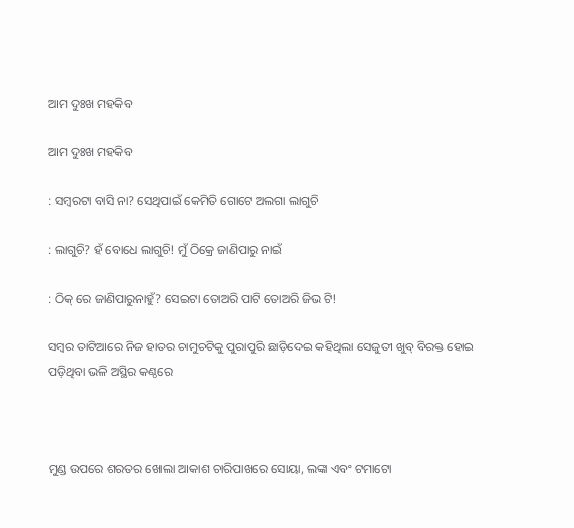ଆମ ଦୁଃଖ ମହକିବ

ଆମ ଦୁଃଖ ମହକିବ

: ସମ୍ବରଟା ବାସି ନା? ସେଥିପାଇଁ କେମିତି ଗୋଟେ ଅଲଗା ଲାଗୁଚି

: ଲାଗୁଚି? ହଁ ବୋଧେ ଲାଗୁଚି! ମୁଁ ଠିକ୍ରେ ଜାଣିପାରୁ ନାଇଁ

: ଠିକ୍ ରେ ଜାଣିପାରୁନାହୁଁ? ସେଇଟା ତୋଅରି ପାଟି ତୋଅରି ଜିଭ ଟି!

ସମ୍ବର ତାଟିଆରେ ନିଜ ହାତର ଚାମୁଚଟିକୁ ପୁରାପୁରି ଛାଡ଼ିଦେଇ କହିଥିଲା ସେଜୁତୀ ଖୁବ୍ ବିରକ୍ତ ହୋଇ ପଡ଼ିଥିବା ଭଳି ଅସ୍ଥିର କଣ୍ଠରେ



ମୁଣ୍ଡ ଉପରେ ଶରତର ଖୋଲା ଆକାଶ ଚାରିପାଖରେ ସୋୟା, ଲଙ୍କା ଏବଂ ଟମାଟୋ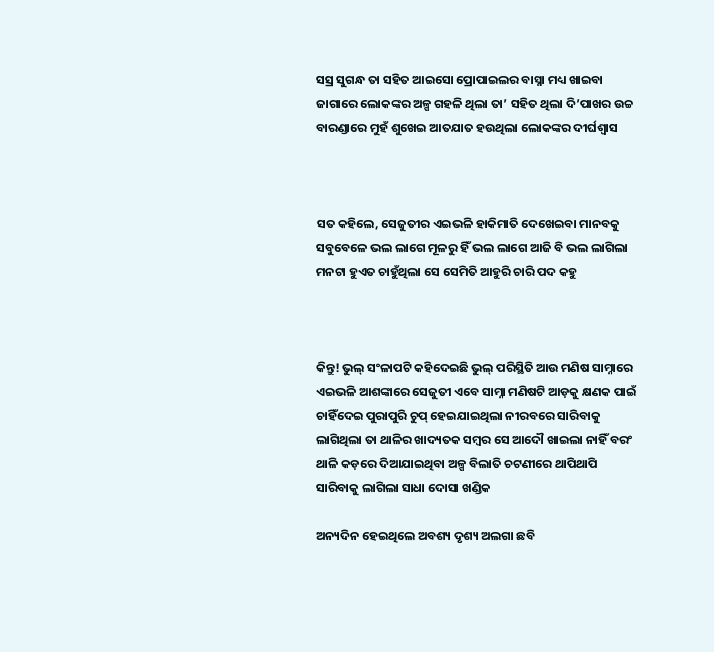ସସ୍ର ସୁଗନ୍ଧ ତା ସହିତ ଆଇସୋ ପ୍ରୋପାଇଲର ବାସ୍ନା ମଧ୍ୟ ଖାଇବା ଜାଗାରେ ଲୋକଙ୍କର ଅଳ୍ପ ଗହଳି ଥିଲା ତା’ ସହିତ ଥିଲା ଦି’ପାଖର ଉଚ୍ଚ ବାରଣ୍ଡାରେ ମୁହଁ ଶୁଖେଇ ଆତଯାତ ହଉଥିଲା ଲୋକଙ୍କର ଦୀର୍ଘଶ୍ୱାସ



ସତ କହିଲେ, ସେଜୁତୀର ଏଇଭଳି ହାକିମାତି ଦେଖେଇବା ମାନବକୁ ସବୁବେଳେ ଭଲ ଲାଗେ ମୂଳରୁ ହିଁ ଭଲ ଲାଗେ ଆଜି ବି ଭଲ ଲାଗିଲା ମନଟା ହୁଏତ ଚାହୁଁଥିଲା ସେ ସେମିତି ଆହୁରି ଚାରି ପଦ କହୁ



କିନ୍ତୁ! ଭୁଲ୍ ସଂଳାପଟି କହିଦେଇଛି ଭୁଲ୍ ପରିସ୍ଥିତି ଆଉ ମଣିଷ ସାମ୍ନାରେ ଏଇଭଳି ଆଶଙ୍କାରେ ସେଜୁତୀ ଏବେ ସାମ୍ନା ମଣିଷଟି ଆଡ଼କୁ କ୍ଷଣକ ପାଇଁ ଚାହିଁଦେଇ ପୁରାପୁରି ଚୁପ୍ ହେଇଯାଇଥିଲା ନୀରବରେ ସାରିବାକୁ ଲାଗିଥିଲା ତା ଥାଳିର ଖାଦ୍ୟତକ ସମ୍ବର ସେ ଆଦୌ ଖାଇଲା ନାହିଁ ବରଂ ଥାଳି କଡ଼ରେ ଦିଆଯାଇଥିବା ଅଳ୍ପ ବିଲାତି ଚଟଣୀରେ ଥାପିଥାପି ସାରିବାକୁ ଲାଗିଲା ସାଧା ଦୋସା ଖଣ୍ଡିକ

ଅନ୍ୟଦିନ ହେଇଥିଲେ ଅବଶ୍ୟ ଦୃଶ୍ୟ ଅଲଗା ଛବି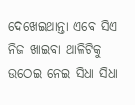ଦେଖେଇଥାନ୍ତା ଏବେ ସିଏ ନିଜ ଖାଇବା ଥାଳିଟିକୁ ଉଠେଇ ନେଇ ସିଧା ସିଧା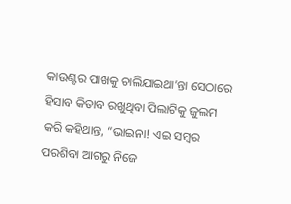କାଉଣ୍ଟର ପାଖକୁ ଚାଲିଯାଇଥା’ନ୍ତା ସେଠାରେ ହିସାବ କିତାବ ରଖୁଥିବା ପିଲାଟିକୁ ଜୁଲମ କରି କହିଥାନ୍ତ, “ଭାଇନା! ଏଇ ସମ୍ବର ପରଶିବା ଆଗରୁ ନିଜେ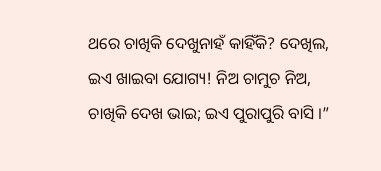ଥରେ ଚାଖିକି ଦେଖୁନାହଁ କାହିଁକି? ଦେଖିଲ, ଇଏ ଖାଇବା ଯୋଗ୍ୟ! ନିଅ ଚାମୁଚ ନିଅ, ଚାଖିକି ଦେଖ ଭାଇ; ଇଏ ପୁରାପୁରି ବାସି ।”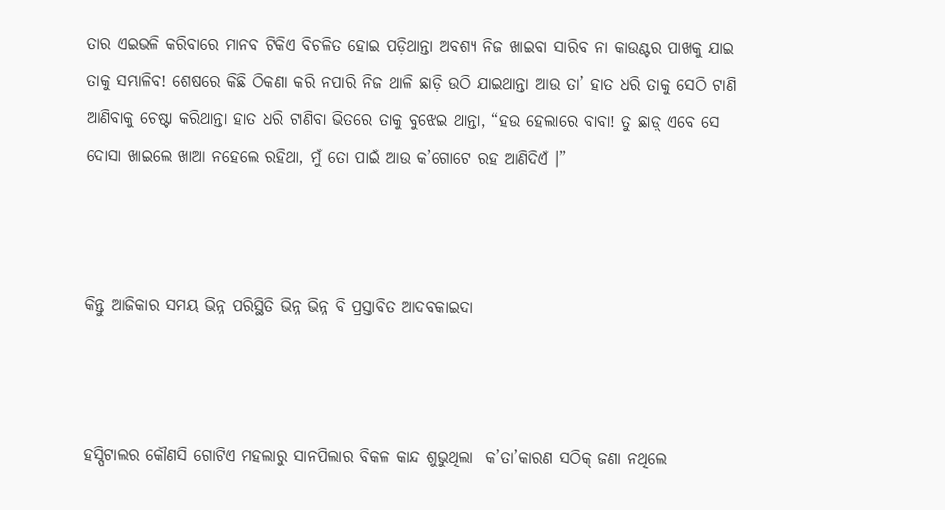ତାର ଏଇଭଳି କରିବାରେ ମାନବ ଟିକିଏ ବିଚଳିତ ହୋଇ ପଡ଼ିଥାନ୍ତା ଅବଶ୍ୟ ନିଜ ଖାଇବା ସାରିବ ନା କାଉଣ୍ଟର ପାଖକୁ ଯାଇ ତାକୁ ସମ୍ଭାଳିବ! ଶେଷରେ କିଛି ଠିକଣା କରି ନପାରି ନିଜ ଥାଳି ଛାଡ଼ି ଉଠି ଯାଇଥାନ୍ତା ଆଉ ତା’ ହାତ ଧରି ତାକୁ ସେଠି ଟାଣି ଆଣିବାକୁ ଚେଷ୍ଟା କରିଥାନ୍ତା ହାତ ଧରି ଟାଣିବା ଭିତରେ ତାକୁ ବୁଝେଇ ଥାନ୍ତା, “ହଉ ହେଲାରେ ବାବା! ତୁ ଛାଡ଼୍ ଏବେ ସେ ଦୋସା ଖାଇଲେ ଖାଆ ନହେଲେ ରହିଥା, ମୁଁ ତୋ ପାଇଁ ଆଉ କ’ଗୋଟେ ରହ ଆଣିଦିଏଁ ।”



କିନ୍ତୁ ଆଜିକାର ସମୟ ଭିନ୍ନ ପରିସ୍ଥିତି ଭିନ୍ନ ଭିନ୍ନ ବି ପ୍ରସ୍ତାବିତ ଆଦବକାଇଦା



ହସ୍ପିଟାଲର କୌଣସି ଗୋଟିଏ ମହଲାରୁ ସାନପିଲାର ବିକଳ କାନ୍ଦ ଶୁଭୁଥିଲା  କ’ତା’କାରଣ ସଠିକ୍ ଜଣା ନଥିଲେ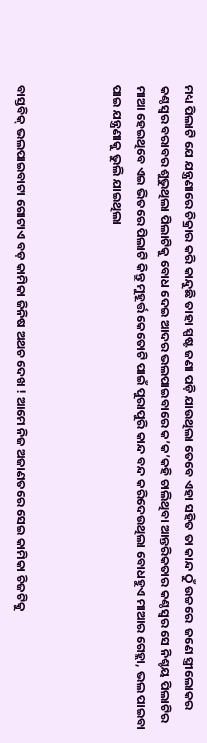ମଧ୍ୟ ପିଲାଟି ଯେ ଯନ୍ତ୍ରଣାରେ ଚିକ୍ରାର କରି କାନ୍ଦୁଛି ତାହା ସ୍ପଷ୍ଟ ଜଣା ପଡ଼ି ଯାଉଥିଲା ତେବେ ଏହା ସହିତ ତା କାନ୍ଦ ଠୁଁ ଉଚ୍ଚରେ  ଜଣେ ସ୍ତ୍ରୀଲୋକର କଣ୍ଠସ୍ୱର ବରାବର ଶୁଭୁଥିଲା ପିଲାଟିକୁ ବୋଧ ଦେଇ ଆଦର ଭଲପାଇବାରେ କ’କ’କହି ଚାଲିଥିବା ଆନ୍ତରିକତାର କଣ୍ଠସ୍ୱର ସେ ନିଶ୍ଚୟ ପିଲାଟିର ମାଆ ହେଇଥିବେ ଏଇ ଭିତରେ ପିଲାଟି କିନ୍ତୁ ମୁହୂର୍ତ୍ତ କେତୋଟି ପାଇଁ ପୁରାପୁରି କାନ୍ଦ ବନ୍ଦ କରିଦେଉଥିଲା ବୋଧହୁଏ ମାଆର ଗେହ୍ଲା, ଭଲ ପାଇବା ପାଇ ଯନ୍ତ୍ରଣାକୁ ଭୁଲି ଯାଇଥିଲା



ବାସ୍ତବିକ୍ ଭଲପାଇବାଟା ଗୋଟାଏ ବଡ଼ କାମିକା ଜିନିଷ ଅଥଚ ଦେଖ ! ଆମେ ନିଜ ଅଜାଣତରେ ସେଇ କାମିକା ଚିଜଟିକୁ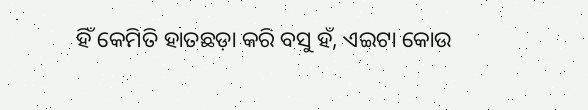ହିଁ କେମିତି ହାତଛଡ଼ା କରି ବସୁ ହଁ, ଏଇଟା କୋଉ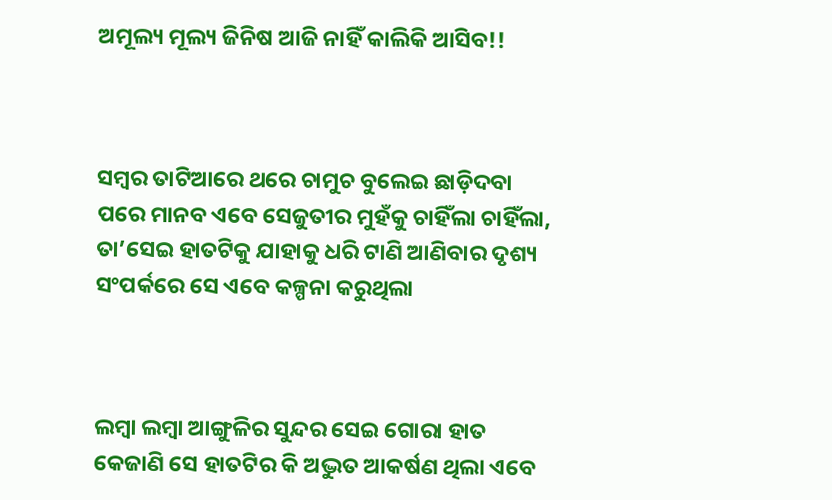ଅମୂଲ୍ୟ ମୂଲ୍ୟ ଜିନିଷ ଆଜି ନାହିଁ କାଲିକି ଆସିବ!!



ସମ୍ବର ତାଟିଆରେ ଥରେ ଚାମୁଚ ବୁଲେଇ ଛାଡ଼ିଦବା ପରେ ମାନବ ଏବେ ସେଜୁତୀର ମୁହଁକୁ ଚାହିଁଲା ଚାହିଁଲା, ତା’ସେଇ ହାତଟିକୁ ଯାହାକୁ ଧରି ଟାଣି ଆଣିବାର ଦୃଶ୍ୟ ସଂପର୍କରେ ସେ ଏବେ କଳ୍ପନା କରୁଥିଲା



ଲମ୍ବା ଲମ୍ବା ଆଙ୍ଗୁଳିର ସୁନ୍ଦର ସେଇ ଗୋରା ହାତ କେଜାଣି ସେ ହାତଟିର କି ଅଦ୍ଭୁତ ଆକର୍ଷଣ ଥିଲା ଏବେ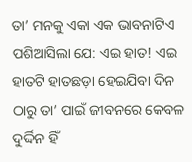ତା’ ମନକୁ ଏକା ଏକ ଭାବନାଟିଏ ପଶିଆସିଲା ଯେ: ଏଇ ହାତ! ଏଇ ହାତଟି ହାତଛଡ଼ା ହେଇଯିବା ଦିନ ଠାରୁ ତା’ ପାଇଁ ଜୀବନରେ କେବଳ ଦୁର୍ଦ୍ଦିନ ହିଁ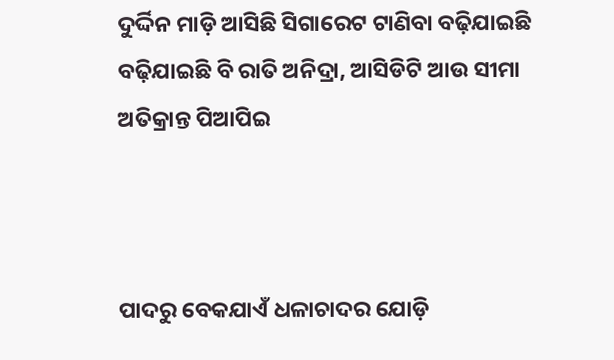ଦୁର୍ଦ୍ଦିନ ମାଡ଼ି ଆସିଛି ସିଗାରେଟ ଟାଣିବା ବଢ଼ିଯାଇଛି ବଢ଼ିଯାଇଛି ବି ରାତି ଅନିଦ୍ରା, ଆସିଡିଟି ଆଉ ସୀମା ଅତିକ୍ରାନ୍ତ ପିଆପିଇ



ପାଦରୁ ବେକଯାଏଁ ଧଳାଚାଦର ଯୋଡ଼ି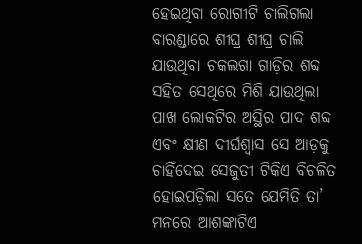ହେଇଥିବା ରୋଗୀଟି ଚାଲିଗଲା ବାରଣ୍ଡାରେ ଶୀଘ୍ର ଶୀଘ୍ର ଚାଲି ଯାଉଥିବା ଚକଲଗା ଗାଡ଼ିର ଶବ୍ଦ ସହିତ ସେଥିରେ ମିଶି ଯାଉଥିଲା ପାଖ ଲୋକଟିର ଅସ୍ଥିର ପାଦ ଶବ୍ଦ ଏବଂ କ୍ଷୀଣ ଦୀର୍ଘଶ୍ୱାସ ସେ ଆଡ଼କୁ ଚାହିଁଦେଇ ସେଜୁତୀ ଟିକିଏ ବିଚଳିତ ହୋଇପଡ଼ିଲା ସତେ ଯେମିତି ତା’ ମନରେ ଆଶଙ୍କାଟିଏ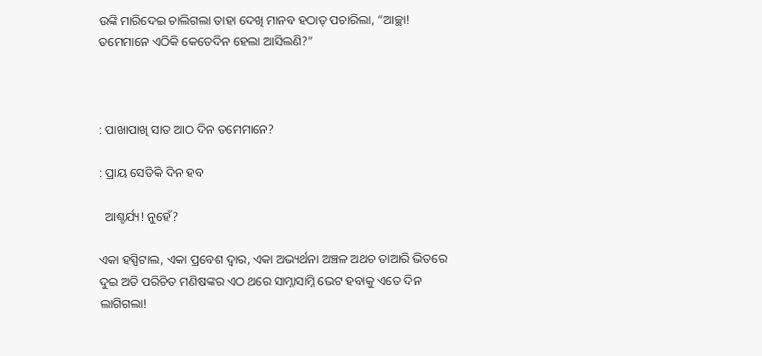ଉଙ୍କି ମାରିଦେଇ ଚାଲିଗଲା ତାହା ଦେଖି ମାନବ ହଠାତ୍ ପଚାରିଲା, “ଆଚ୍ଛା! ତମେମାନେ ଏଠିକି କେତେଦିନ ହେଲା ଆସିଲଣି?”



: ପାଖାପାଖି ସାତ ଆଠ ଦିନ ତମେମାନେ?

: ପ୍ରାୟ ସେତିକି ଦିନ ହବ

  ଆଶ୍ଚର୍ଯ୍ୟ! ନୁହେଁ?

ଏକା ହସ୍ପିଟାଲ, ଏକା ପ୍ରବେଶ ଦ୍ୱାର, ଏକା ଅଭ୍ୟର୍ଥନା ଅଞ୍ଚଳ ଅଥଚ ତାଆରି ଭିତରେ ଦୁଇ ଅତି ପରିଚିତ ମଣିଷଙ୍କର ଏଠ ଥରେ ସାମ୍ନାସାମ୍ନି ଭେଟ ହବାକୁ ଏତେ ଦିନ ଲାଗିଗଲା!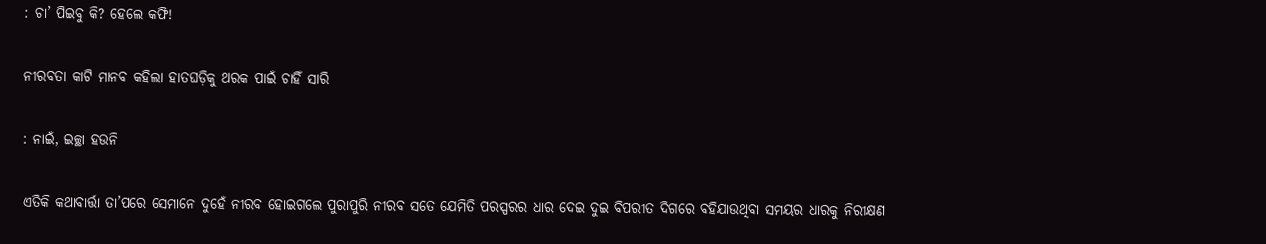: ଚା’ ପିଇବୁ କି? ହେଲେ କଫି!

ନୀରବତା କାଟି ମାନବ କହିଲା ହାତଘଡ଼ିକୁ ଥରକ ପାଇଁ ଚାହିଁ ସାରି

: ନାଇଁ, ଇଚ୍ଛା ହଉନି

ଏତିକି କଥାବାର୍ତ୍ତା ତା’ପରେ ସେମାନେ ଦୁହେଁ ନୀରବ ହୋଇଗଲେ ପୁରାପୁରି ନୀରବ ସତେ ଯେମିତି ପରସ୍ପରର ଧାର ଦେଇ ଦୁଇ ବିପରୀତ ଦିଗରେ ବହିଯାଉଥିବା ସମୟର ଧାରକୁ ନିରୀକ୍ଷଣ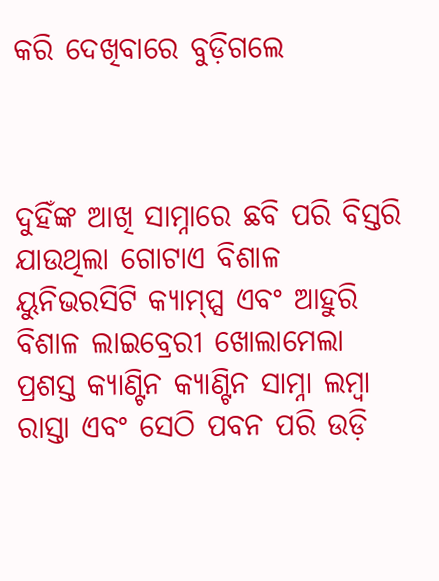କରି ଦେଖିବାରେ ବୁଡ଼ିଗଲେ



ଦୁହିଁଙ୍କ ଆଖି ସାମ୍ନାରେ ଛବି ପରି ବିସ୍ତରି ଯାଉଥିଲା ଗୋଟାଏ ବିଶାଳ ୟୁନିଭରସିଟି କ୍ୟାମ୍ପ୍ସ ଏବଂ ଆହୁରି ବିଶାଳ ଲାଇବ୍ରେରୀ ଖୋଲାମେଲା ପ୍ରଶସ୍ତ କ୍ୟାଣ୍ଟିନ କ୍ୟାଣ୍ଟିନ ସାମ୍ନା ଲମ୍ବା ରାସ୍ତା ଏବଂ ସେଠି ପବନ ପରି ଉଡ଼ି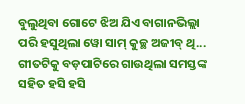ବୁଲୁଥିବା ଗୋଟେ ଝିଅ ଯିଏ ବାଗାନଭିଲ୍ଲା ପରି ହସୁଥିଲା ୱୋ ସାମ୍ କୁଚ୍ଛ ଅଜୀବ୍ ଥି... ଗୀତଟିକୁ ବଡ଼ପାଟିରେ ଗାଉଥିଲା ସମସ୍ତଙ୍କ ସହିତ ହସି ହସି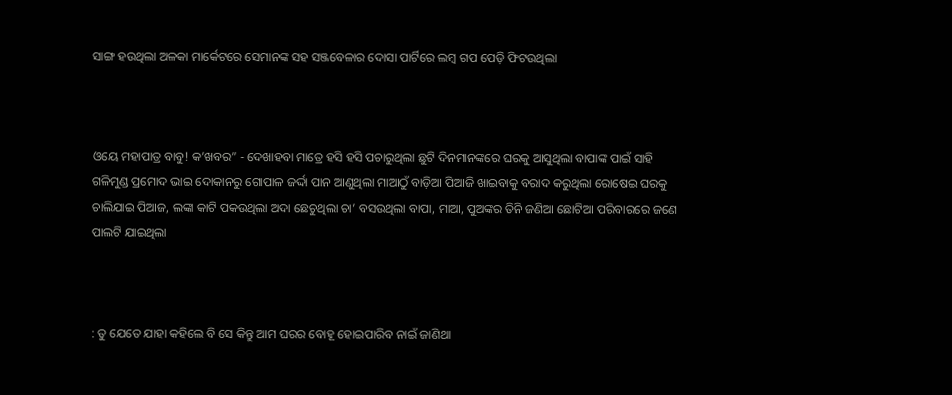ସାଙ୍ଗ ହଉଥିଲା ଅଳକା ମାର୍କେଟରେ ସେମାନଙ୍କ ସହ ସଞ୍ଜବେଳାର ଦୋସା ପାର୍ଟିରେ ଲମ୍ବ ଗପ ପେଡ଼ି ଫିଟଉଥିଲା



ଓୟେ ମହାପାତ୍ର ବାବୁ! କ’ଖବର” - ଦେଖାହବା ମାତ୍ରେ ହସି ହସି ପଚାରୁଥିଲା ଛୁଟି ଦିନମାନଙ୍କରେ ଘରକୁ ଆସୁଥିଲା ବାପାଙ୍କ ପାଇଁ ସାହି ଗଳିମୁଣ୍ଡ ପ୍ରମୋଦ ଭାଇ ଦୋକାନରୁ ଗୋପାଳ ଜର୍ଦ୍ଦା ପାନ ଆଣୁଥିଲା ମାଆଠୁଁ ବାଡ଼ିଆ ପିଆଜି ଖାଇବାକୁ ବରାଦ କରୁଥିଲା ରୋଷେଇ ଘରକୁ ଚାଲିଯାଇ ପିଆଜ, ଲଙ୍କା କାଟି ପକଉଥିଲା ଅଦା ଛେଚୁଥିଲା ଚା’ ବସଉଥିଲା ବାପା, ମାଆ, ପୁଅଙ୍କର ତିନି ଜଣିଆ ଛୋଟିଆ ପରିବାରରେ ଜଣେ ପାଲଟି ଯାଇଥିଲା



: ତୁ ଯେତେ ଯାହା କହିଲେ ବି ସେ କିନ୍ତୁ ଆମ ଘରର ବୋହୂ ହୋଇପାରିବ ନାଇଁ ଜାଣିଥା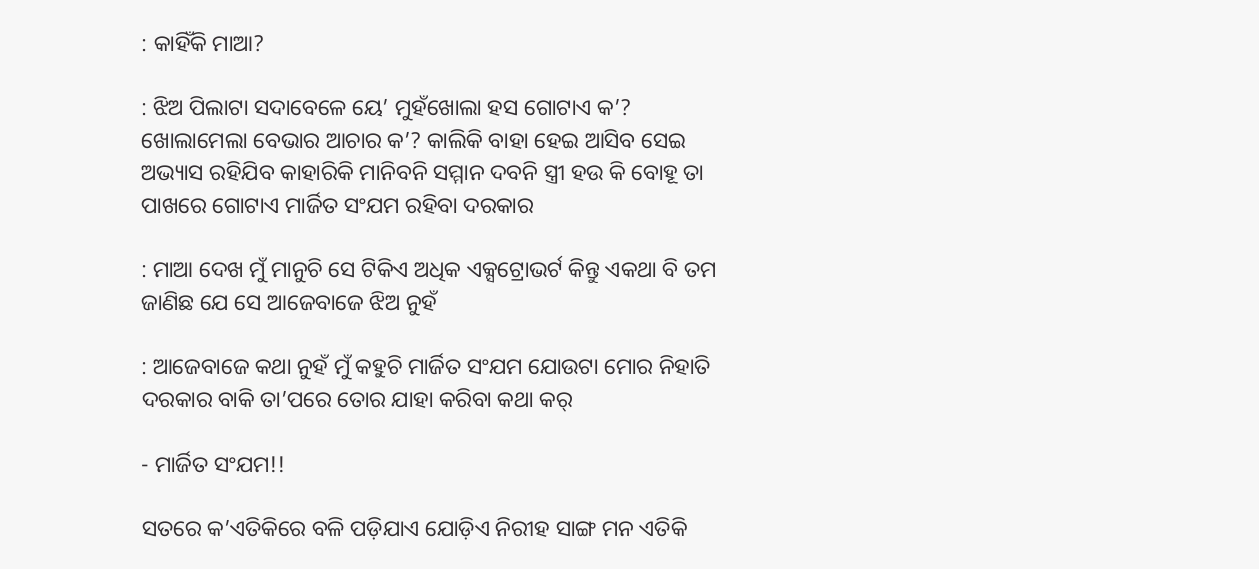: କାହିଁକି ମାଆ?

: ଝିଅ ପିଲାଟା ସଦାବେଳେ ୟେ’ ମୁହଁଖୋଲା ହସ ଗୋଟାଏ କ’? ଖୋଲାମେଲା ବେଭାର ଆଚାର କ’? କାଲିକି ବାହା ହେଇ ଆସିବ ସେଇ ଅଭ୍ୟାସ ରହିଯିବ କାହାରିକି ମାନିବନି ସମ୍ମାନ ଦବନି ସ୍ତ୍ରୀ ହଉ କି ବୋହୂ ତା ପାଖରେ ଗୋଟାଏ ମାର୍ଜିତ ସଂଯମ ରହିବା ଦରକାର

: ମାଆ ଦେଖ ମୁଁ ମାନୁଚି ସେ ଟିକିଏ ଅଧିକ ଏକ୍ସଟ୍ରୋଭର୍ଟ କିନ୍ତୁ ଏକଥା ବି ତମ ଜାଣିଛ ଯେ ସେ ଆଜେବାଜେ ଝିଅ ନୁହଁ

: ଆଜେବାଜେ କଥା ନୁହଁ ମୁଁ କହୁଚି ମାର୍ଜିତ ସଂଯମ ଯୋଉଟା ମୋର ନିହାତି ଦରକାର ବାକି ତା’ପରେ ତୋର ଯାହା କରିବା କଥା କର୍

- ମାର୍ଜିତ ସଂଯମ!!

ସତରେ କ’ଏତିକିରେ ବଳି ପଡ଼ିଯାଏ ଯୋଡ଼ିଏ ନିରୀହ ସାଙ୍ଗ ମନ ଏତିକି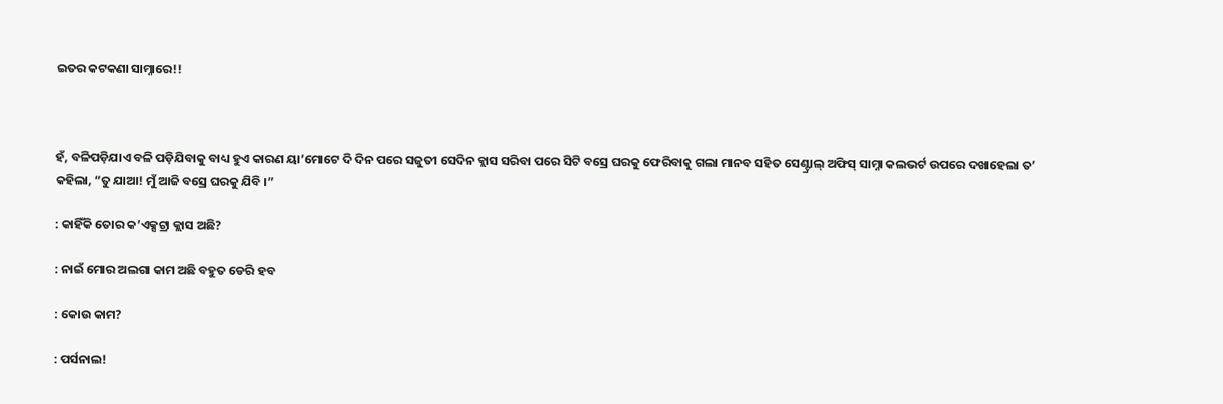ଇତର କଟକଣା ସାମ୍ନାରେ!!



ହଁ, ବଳିପଡ଼ିଯାଏ ବଳି ପଡ଼ିଯିବାକୁ ବାଧ୍ୟ ହୁଏ କାରଣ ୟା’ମୋଟେ ଦି ଦିନ ପରେ ସଜୁତୀ ସେଦିନ କ୍ଲାସ ସରିବା ପରେ ସିଟି ବସ୍ରେ ଘରକୁ ଫେରିବାକୁ ଗଲା ମାନବ ସହିତ ସେଣ୍ଟ୍ରାଲ୍ ଅଫିସ୍ ସାମ୍ନା କଲଭର୍ଟ ଉପରେ ଦଖାହେଲା ତ’ କହିଲା, “ତୁ ଯାଆ! ମୁଁ ଆଜି ବସ୍ରେ ଘରକୁ ଯିବି ।”

: କାହିଁକି ତୋର କ’ଏକ୍ସଟ୍ରା କ୍ଲାସ ଅଛି?

: ନାଇଁ ମୋର ଅଲଗା କାମ ଅଛି ବହୁତ ଡେରି ହବ

: କୋଉ କାମ?

: ପର୍ସନାଲ!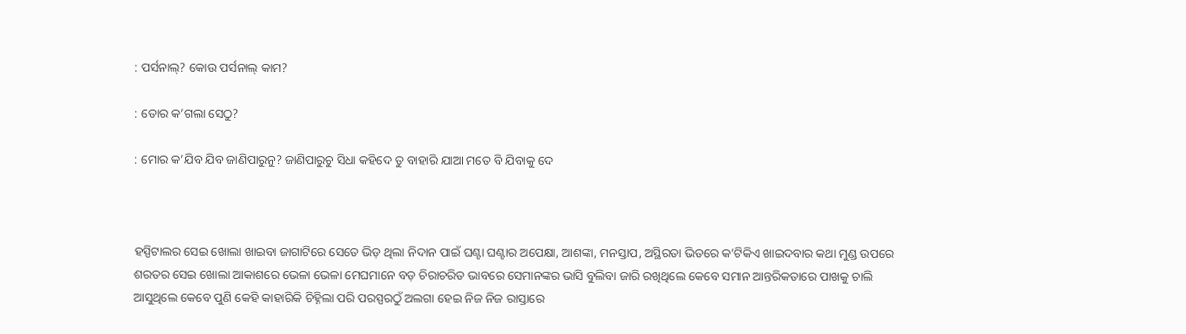: ପର୍ସନାଲ୍? କୋଉ ପର୍ସନାଲ୍ କାମ?

: ତୋର କ’ଗଲା ସେଠୁ?

: ମୋର କ’ଯିବ ଯିବ ଜାଣିପାରୁନୁ? ଜାଣିପାରୁଚୁ ସିଧା କହିଦେ ତୁ ବାହାରି ଯାଆ ମତେ ବି ଯିବାକୁ ଦେ



ହସ୍ପିଟାଲର ସେଇ ଖୋଲା ଖାଇବା ଜାଗାଟିରେ ସେତେ ଭିଡ଼ ଥିଲା ନିଦାନ ପାଇଁ ଘଣ୍ଟା ଘଣ୍ଟାର ଅପେକ୍ଷା, ଆଶଙ୍କା, ମନସ୍ତାପ, ଅସ୍ଥିରତା ଭିତରେ କ’ଟିକିଏ ଖାଇଦବାର କଥା ମୁଣ୍ଡ ଉପରେ ଶରତର ସେଇ ଖୋଲା ଆକାଶରେ ଭେଳା ଭେଳା ମେଘମାନେ ବଡ଼ ଚିରାଚରିତ ଭାବରେ ସେମାନଙ୍କର ଭାସି ବୁଲିବା ଜାରି ରଖିଥିଲେ କେବେ ସମାନ ଆନ୍ତରିକତାରେ ପାଖକୁ ଚାଲି ଆସୁଥିଲେ କେବେ ପୁଣି କେହି କାହାରିକି ଚିହ୍ନିଲା ପରି ପରସ୍ପରଠୁଁ ଅଲଗା ହେଇ ନିଜ ନିଜ ରାସ୍ତାରେ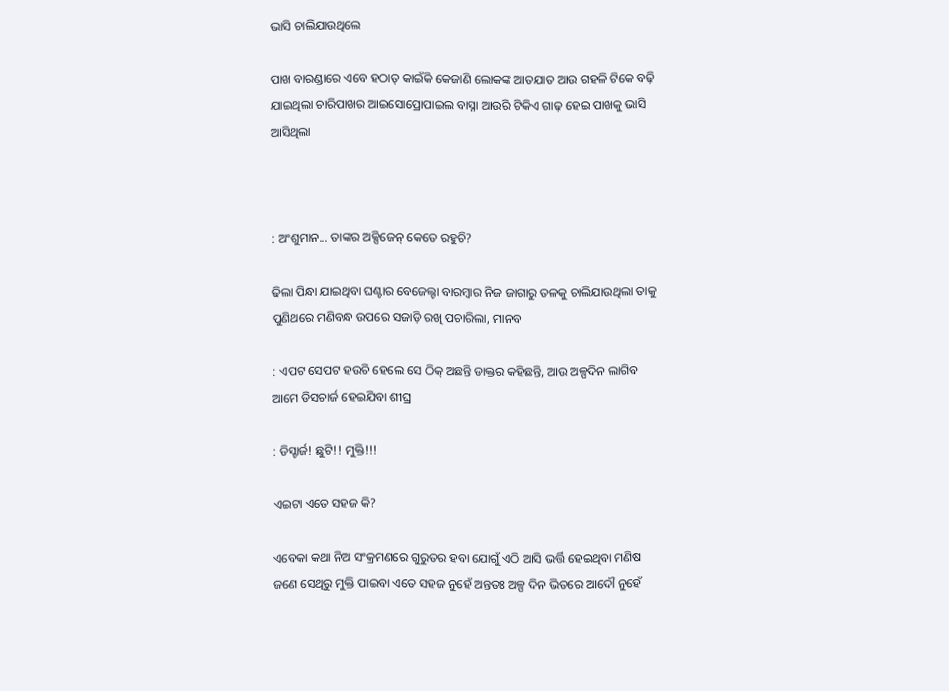ଭାସି ଚାଲିଯାଉଥିଲେ

ପାଖ ବାରଣ୍ଡାରେ ଏବେ ହଠାତ୍ କାଇଁକି କେଜାଣି ଲୋକଙ୍କ ଆତଯାତ ଆଉ ଗହଳି ଟିକେ ବଢ଼ି ଯାଇଥିଲା ଚାରିପାଖର ଆଇସୋପ୍ରୋପାଇଲ ବାସ୍ନା ଆଉରି ଟିକିଏ ଗାଢ଼ ହେଇ ପାଖକୁ ଭାସି ଆସିଥିଲା



: ଅଂଶୁମାନ... ତାଙ୍କର ଅକ୍ସିଜେନ୍ କେତେ ରହୁଚି?

ଢିଲା ପିନ୍ଧା ଯାଇଥିବା ଘଣ୍ଟାର ବେଜେଲ୍ଟା ବାରମ୍ବାର ନିଜ ଜାଗାରୁ ତଳକୁ ଚାଲିଯାଉଥିଲା ତାକୁ ପୁଣିଥରେ ମଣିବନ୍ଧ ଉପରେ ସଜାଡ଼ି ରଖି ପଚାରିଲା, ମାନବ

: ଏପଟ ସେପଟ ହଉଚି ହେଲେ ସେ ଠିକ୍ ଅଛନ୍ତି ଡାକ୍ତର କହିଛନ୍ତି, ଆଉ ଅଳ୍ପଦିନ ଲାଗିବ ଆମେ ଡିସଚାର୍ଜ ହେଇଯିବା ଶୀଘ୍ର

: ଡିସ୍ଚାର୍ଜ! ଛୁଟି!! ମୁକ୍ତି!!!

ଏଇଟା ଏତେ ସହଜ କି?

ଏବେକା କଥା ନିଅ ସଂକ୍ରମଣରେ ଗୁରୁତର ହବା ଯୋଗୁଁ ଏଠି ଆସି ଭର୍ତ୍ତି ହେଇଥିବା ମଣିଷ ଜଣେ ସେଥିରୁ ମୁକ୍ତି ପାଇବା ଏତେ ସହଜ ନୁହେଁ ଅନ୍ତତଃ ଅଳ୍ପ ଦିନ ଭିତରେ ଆଦୌ ନୁହେଁ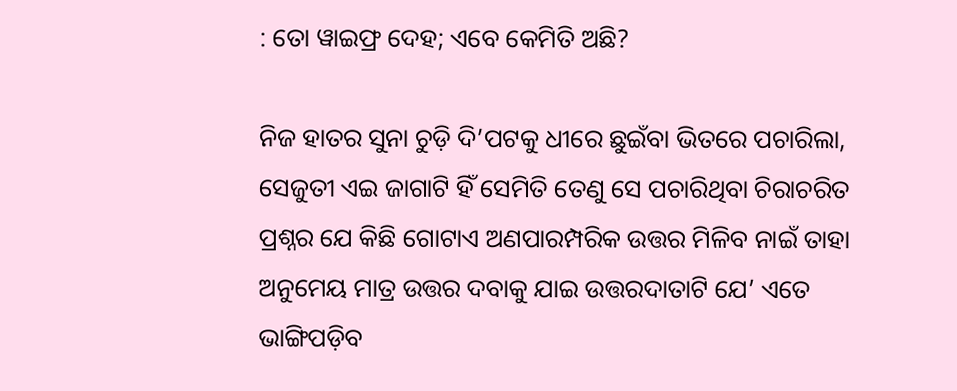: ତୋ ୱାଇଫ୍ର ଦେହ; ଏବେ କେମିତି ଅଛି?

ନିଜ ହାତର ସୁନା ଚୁଡ଼ି ଦି’ପଟକୁ ଧୀରେ ଛୁଇଁବା ଭିତରେ ପଚାରିଲା, ସେଜୁତୀ ଏଇ ଜାଗାଟି ହିଁ ସେମିତି ତେଣୁ ସେ ପଚାରିଥିବା ଚିରାଚରିତ ପ୍ରଶ୍ନର ଯେ କିଛି ଗୋଟାଏ ଅଣପାରମ୍ପରିକ ଉତ୍ତର ମିଳିବ ନାଇଁ ତାହା ଅନୁମେୟ ମାତ୍ର ଉତ୍ତର ଦବାକୁ ଯାଇ ଉତ୍ତରଦାତାଟି ଯେ’ ଏତେ ଭାଙ୍ଗିପଡ଼ିବ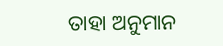ତାହା ଅନୁମାନ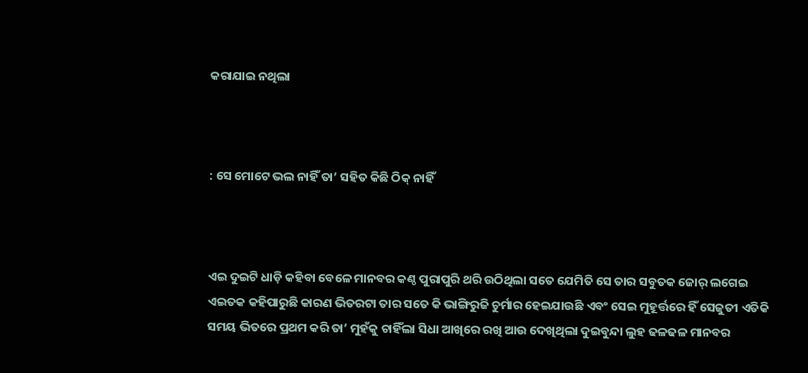କରାଯାଇ ନଥିଲା



: ସେ ମୋଟେ ଭଲ ନାହିଁ ତା’ ସହିତ କିଛି ଠିକ୍ ନାହିଁ



ଏଇ ଦୁଇଟି ଧାଡ଼ି କହିବା ବେଳେ ମାନବର କଣ୍ଠ ପୁରାପୁରି ଥରି ଉଠିଥିଲା ସତେ ଯେମିତି ସେ ତାର ସବୁତକ ଜୋର୍ ଲଗେଇ ଏଇତକ କହିପାରୁଛି କାରଣ ଭିତରଟା ତାର ସତେ କି ଭାଙ୍ଗିରୁଜି ଚୁର୍ମାର ହେଇଯାଉଛି ଏବଂ ସେଇ ମୁହୂର୍ତ୍ତରେ ହିଁ ସେଜୁତୀ ଏତିକି ସମୟ ଭିତରେ ପ୍ରଥମ କରି ତା’ ମୁହଁକୁ ଚାହିଁଲା ସିଧା ଆଖିରେ ରଖି ଆଉ ଦେଖିଥିଲା ଦୁଇବୁନ୍ଦା ଲୁହ ଢଳଢଳ ମାନବର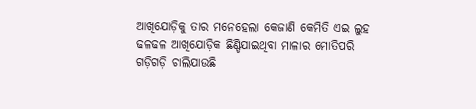ଆଖିଯୋଡ଼ିକୁ ତାର ମନେହେଲା କେଜାଣି କେମିତି ଏଇ ଲୁହ ଢଳଢଳ ଆଖିଯୋଡ଼ିକ ଛିଣ୍ଡିଯାଇଥିବା ମାଳାର ମୋତିପରି ଗଡ଼ିଗଡ଼ି ଚାଲିଯାଉଛି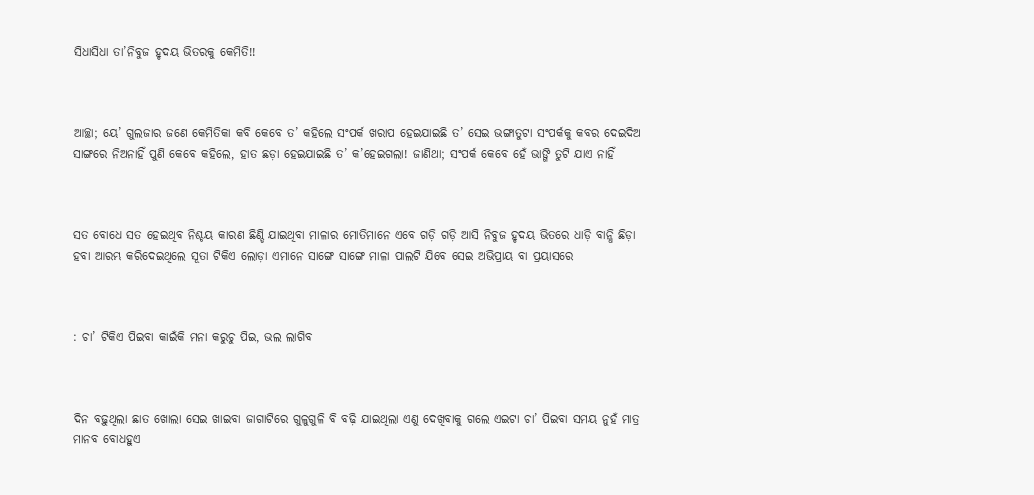ସିଧାସିଧା ତା’ନିବୁଜ ହୃଦୟ ଭିତରକୁ କେମିତି!!



ଆଚ୍ଛା; ୟେ’ ଗୁଲଜାର ଜଣେ କେମିତିକା କବି କେବେ ତ’ କହିଲେ ସଂପର୍କ ଖରାପ ହେଇଯାଇଛି ତ’ ସେଇ ଭଙ୍ଗାତୁଟା ସଂପର୍କକୁ କବର ଦେଇଦିଅ ସାଙ୍ଗରେ ନିଅନାହିଁ ପୁଣି କେବେ କହିଲେ, ହାତ ଛଡ଼ା ହେଇଯାଇଛି ତ’ କ’ହେଇଗଲା! ଜାଣିଥା; ସଂପର୍କ କେବେ ହେଁ ଭାଙ୍ଗି ତୁଟି ଯାଏ ନାହିଁ



ସତ ବୋଧେ ସତ ହେଇଥିବ ନିଶ୍ଚୟ କାରଣ ଛିଣ୍ଡି ଯାଇଥିବା ମାଳାର ମୋତିମାନେ ଏବେ ଗଡ଼ି ଗଡ଼ି ଆସି ନିବୁଜ ହୃଦୟ ଭିତରେ ଧାଡ଼ି ବାନ୍ଧି ଛିଡ଼ା ହବା ଆରମ୍ଭ କରିଦେଇଥିଲେ ସୂତା ଟିକିଏ ଲୋଡ଼ା ଏମାନେ ସାଙ୍ଗେ ସାଙ୍ଗେ ମାଳା ପାଲଟି ଯିବେ ସେଇ ଅଭିପ୍ରାୟ ବା ପ୍ରୟାସରେ



: ଚା’ ଟିକିଏ ପିଇବା କାଇଁକି ମନା କରୁଚୁ ପିଇ, ଭଲ ଲାଗିବ



ଦିନ ବଢ଼ୁଥିଲା ଛାତ ଖୋଲା ସେଇ ଖାଇବା ଜାଗାଟିରେ ଗୁଳୁଗୁଳି ବି ବଢ଼ି ଯାଇଥିଲା ଏଣୁ ଦେଖିବାକୁ ଗଲେ ଏଇଟା ଚା’ ପିଇବା ସମୟ ନୁହଁ ମାତ୍ର ମାନବ ବୋଧହୁଏ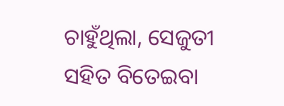ଚାହୁଁଥିଲା, ସେଜୁତୀ ସହିତ ବିତେଇବା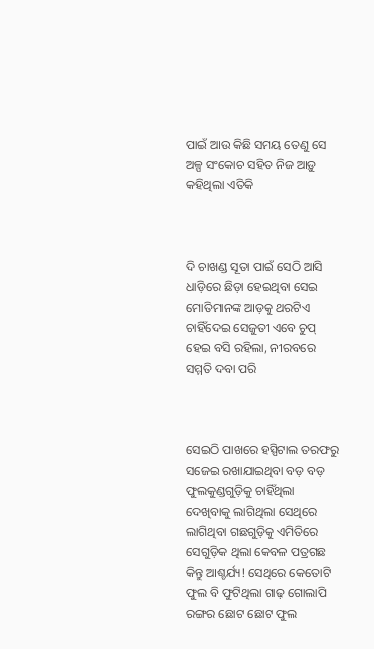ପାଇଁ ଆଉ କିଛି ସମୟ ତେଣୁ ସେ ଅଳ୍ପ ସଂକୋଚ ସହିତ ନିଜ ଆଡ଼ୁ କହିଥିଲା ଏତିକି



ଦି ଚାଖଣ୍ଡ ସୂତା ପାଇଁ ସେଠି ଆସି ଧାଡ଼ିରେ ଛିଡ଼ା ହେଇଥିବା ସେଇ ମୋତିମାନଙ୍କ ଆଡ଼କୁ ଥରଟିଏ ଚାହିଁଦେଇ ସେଜୁତୀ ଏବେ ଚୁପ୍ ହେଇ ବସି ରହିଲା, ନୀରବରେ ସମ୍ମତି ଦବା ପରି



ସେଇଠି ପାଖରେ ହସ୍ପିଟାଲ ତରଫରୁ ସଜେଇ ରଖାଯାଇଥିବା ବଡ଼ ବଡ଼ ଫୁଲକୁଣ୍ଡଗୁଡ଼ିକୁ ଚାହିଁଥିଲା ଦେଖିବାକୁ ଲାଗିଥିଲା ସେଥିରେ ଲାଗିଥିବା ଗଛଗୁଡ଼ିକୁ ଏମିତିରେ ସେଗୁଡ଼ିକ ଥିଲା କେବଳ ପତ୍ରଗଛ କିନ୍ତୁ ଆଶ୍ଚର୍ଯ୍ୟ! ସେଥିରେ କେତୋଟି ଫୁଲ ବି ଫୁଟିଥିଲା ଗାଢ଼ ଗୋଲାପି ରଙ୍ଗର ଛୋଟ ଛୋଟ ଫୁଲ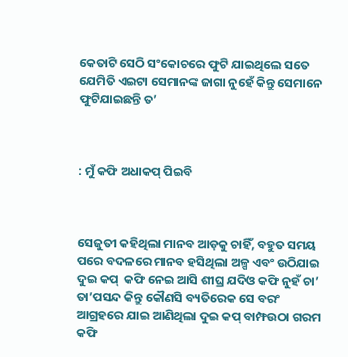କେତାଟି ସେଠି ସଂକୋଚରେ ଫୁଟି ଯାଇଥିଲେ ସତେ ଯେମିତି ଏଇଟା ସେମାନଙ୍କ ଜାଗା ନୁହେଁ କିନ୍ତୁ ସେମାନେ ଫୁଟିଯାଇଛନ୍ତି ତ’



: ମୁଁ କଫି ଅଧାକପ୍ ପିଇବି



ସେଜୁତୀ କହିଥିଲା ମାନବ ଆଡ଼କୁ ଚାହିଁ, ବହୁତ ସମୟ ପରେ ବଦଳରେ ମାନବ ହସିଥିଲା ଅଳ୍ପ ଏବଂ ଉଠିଯାଇ ଦୁଇ କପ୍  କଫି ନେଇ ଆସି ଶୀଘ୍ର ଯଦିଓ କଫି ନୁହଁ ଚା’ ତା’ପସନ୍ଦ କିନ୍ତୁ କୌଣସି ବ୍ୟତିରେକ ସେ ବରଂ ଆଗ୍ରହରେ ଯାଇ ଆଣିଥିଲା ଦୁଇ କପ୍ ବାମ୍ଫଉଠା ଗରମ କଫି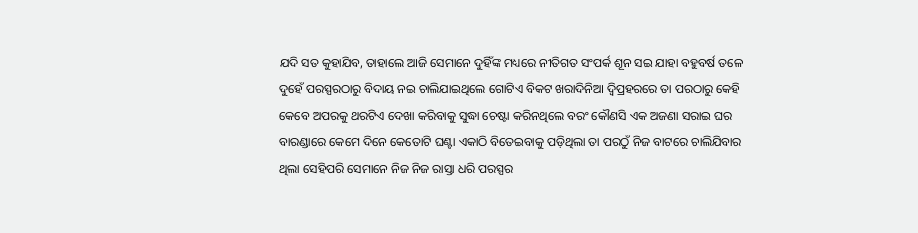ଯଦି ସତ କୁହାଯିବ, ତାହାଲେ ଆଜି ସେମାନେ ଦୁହିଁଙ୍କ ମଧ୍ୟରେ ନୀତିଗତ ସଂପର୍କ ଶୂନ ସଇ ଯାହା ବହୁବର୍ଷ ତଳେ ଦୁହେଁ ପରସ୍ପରଠାରୁ ବିଦାୟ ନଇ ଚାଲିଯାଇଥିଲେ ଗୋଟିଏ ବିକଟ ଖରାଦିନିଆ ଦ୍ୱିପ୍ରହରରେ ତା ପରଠାରୁ କେହି କେବେ ଅପରକୁ ଥରଟିଏ ଦେଖା କରିବାକୁ ସୁଦ୍ଧା ଚେଷ୍ଟା କରିନଥିଲେ ବରଂ କୌଣସି ଏକ ଅଜଣା ସରାଇ ଘର ବାରଣ୍ଡାରେ କେମେ ଦିନେ କେତୋଟି ଘଣ୍ଟା ଏକାଠି ବିତେଇବାକୁ ପଡ଼ିଥିଲା ତା ପରଠୁଁ ନିଜ ବାଟରେ ଚାଲିଯିବାର ଥିଲା ସେହିପରି ସେମାନେ ନିଜ ନିଜ ରାସ୍ତା ଧରି ପରସ୍ପର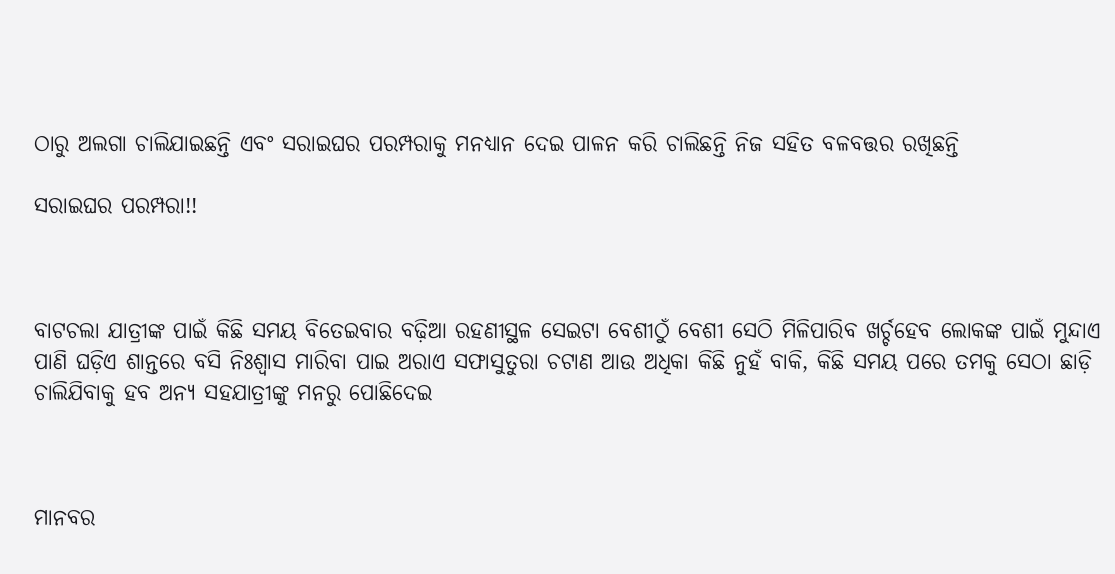ଠାରୁ ଅଲଗା ଚାଲିଯାଇଛନ୍ତି ଏବଂ ସରାଇଘର ପରମ୍ପରାକୁ ମନଧ୍ୟାନ ଦେଇ ପାଳନ କରି ଚାଲିଛନ୍ତି ନିଜ ସହିତ ବଳବତ୍ତର ରଖିଛନ୍ତି

ସରାଇଘର ପରମ୍ପରା!!



ବାଟଚଲା ଯାତ୍ରୀଙ୍କ ପାଇଁ କିଛି ସମୟ ବିତେଇବାର ବଢ଼ିଆ ରହଣୀସ୍ଥଳ ସେଇଟା ବେଶୀଠୁଁ ବେଶୀ ସେଠି ମିଳିପାରିବ ଖର୍ଚ୍ଚହେବ ଲୋକଙ୍କ ପାଇଁ ମୁନ୍ଦାଏ ପାଣି ଘଡ଼ିଏ ଶାନ୍ତରେ ବସି ନିଃଶ୍ୱାସ ମାରିବା ପାଇ ଅରାଏ ସଫାସୁତୁରା ଚଟାଣ ଆଉ ଅଧିକା କିଛି ନୁହଁ ବାକି, କିଛି ସମୟ ପରେ ତମକୁ ସେଠା ଛାଡ଼ି ଚାଲିଯିବାକୁ ହବ ଅନ୍ୟ ସହଯାତ୍ରୀଙ୍କୁ ମନରୁ ପୋଛିଦେଇ



ମାନବର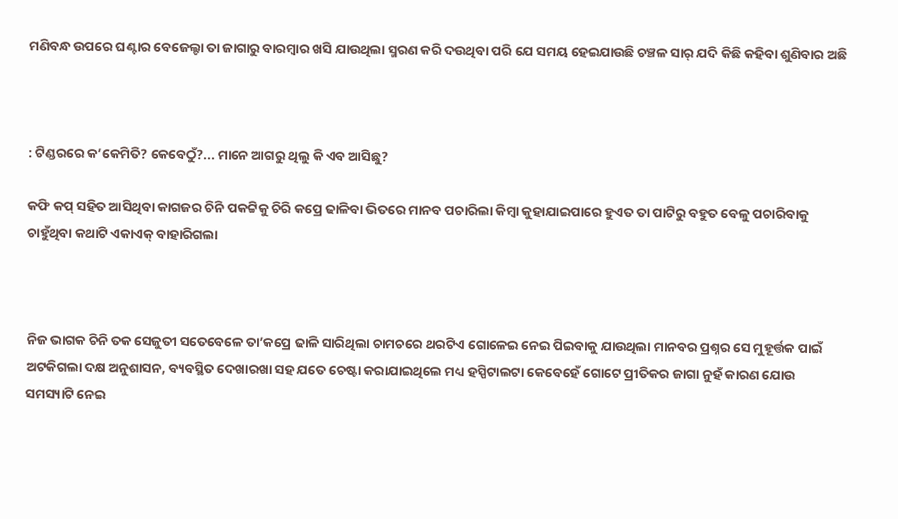ମଣିବନ୍ଧ ଉପରେ ଘଣ୍ଟାର ବେଜେଲ୍ଟା ତା ଜାଗାରୁ ବାରମ୍ବାର ଖସି ଯାଉଥିଲା ସ୍ମରଣ କରି ଦଉଥିବା ପରି ଯେ ସମୟ ହେଇଯାଉଛି ଚଞ୍ଚଳ ସାର୍ ଯଦି କିଛି କହିବା ଶୁଣିବାର ଅଛି



: ଟିଣ୍ଡରରେ କ’କେମିତି? କେବେଠୁଁ?... ମାନେ ଆଗରୁ ଥିଲୁ କି ଏବ ଆସିଛୁ?

କଫି କପ୍ ସହିତ ଆସିଥିବା କାଗଜର ଚିନି ପକଟ୍ଟିକୁ ଚିରି କପ୍ରେ ଢାଳିବା ଭିତରେ ମାନବ ପଚାରିଲା କିମ୍ବା କୁହାଯାଇପାରେ ହୁଏତ ତା ପାଟିରୁ ବହୁତ ବେଳୁ ପଚାରିବାକୁ ଚାହୁଁଥିବା କଥାଟି ଏକାଏକ୍ ବାହାରିଗଲା



ନିଜ ଭାଗକ ଚିନି ତକ ସେଜୁତୀ ସତେବେଳେ ତା’କପ୍ରେ ଢାଳି ସାରିଥିଲା ଚାମଚରେ ଥରଟିଏ ଗୋଳେଇ ନେଇ ପିଇବାକୁ ଯାଉଥିଲା ମାନବର ପ୍ରଶ୍ନର ସେ ମୁହୂର୍ତ୍ତକ ପାଇଁ ଅଟକିଗଲା ଦକ୍ଷ ଅନୁଶାସନ, ବ୍ୟବସ୍ଥିତ ଦେଖାରଖା ସହ ଯତେ ଚେଷ୍ଟା କରାଯାଇଥିଲେ ମଧ୍ୟ ହସ୍ପିଟାଲଟା କେବେହେଁ ଗୋଟେ ପ୍ରୀତିକର ଜାଗା ନୁହଁ କାରଣ ଯୋଉ ସମସ୍ୟାଟି ନେଇ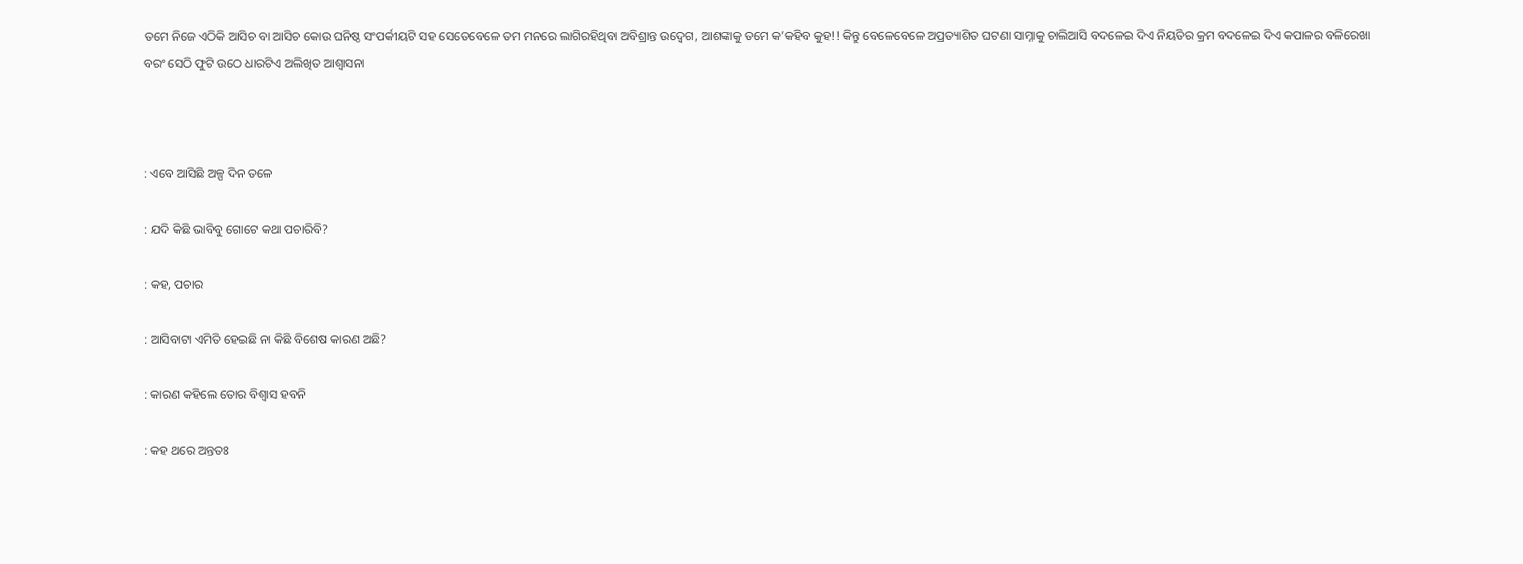ତମେ ନିଜେ ଏଠିକି ଆସିଚ ବା ଆସିଚ କୋଉ ଘନିଷ୍ଠ ସଂପର୍କୀୟଟି ସହ ସେତେବେଳେ ତମ ମନରେ ଲାଗିରହିଥିବା ଅବିଶ୍ରାନ୍ତ ଉଦ୍ବେଗ, ଆଶଙ୍କାକୁ ତମେ କ’କହିବ କୁହ!! କିନ୍ତୁ ବେଳେବେଳେ ଅପ୍ରତ୍ୟାଶିତ ଘଟଣା ସାମ୍ନାକୁ ଚାଲିଆସି ବଦଳେଇ ଦିଏ ନିୟତିର କ୍ରମ ବଦଳେଇ ଦିଏ କପାଳର ବଳିରେଖା ବରଂ ସେଠି ଫୁଟି ଉଠେ ଧାରଟିଏ ଅଲିଖିତ ଆଶ୍ୱାସନା



: ଏବେ ଆସିଛି ଅଳ୍ପ ଦିନ ତଳେ

: ଯଦି କିଛି ଭାବିବୁ ଗୋଟେ କଥା ପଚାରିବି?

: କହ, ପଚାର

: ଆସିବାଟା ଏମିତି ହେଇଛି ନା କିଛି ବିଶେଷ କାରଣ ଅଛି?

: କାରଣ କହିଲେ ତୋର ବିଶ୍ୱାସ ହବନି

: କହ ଥରେ ଅନ୍ତତଃ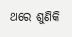ଥରେ ଶୁଣିକି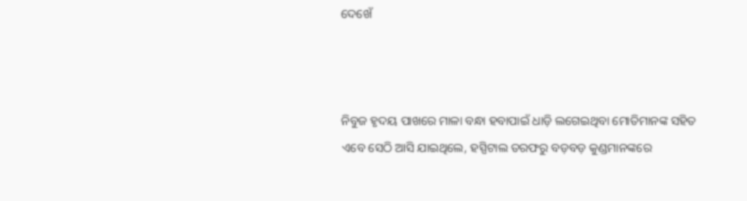ଦେଖେଁ



ନିବୁଜ ହୃଦୟ ପାଖରେ ମାଳା ବନ୍ଧା ହବାପାଇଁ ଧାଡ଼ି ଲଗେଇଥିବା ମୋତିମାନଙ୍କ ସହିତ ଏବେ ସେଠି ଆସି ଯାଇଥିଲେ, ହସ୍ପିଟାଲ ତରଫରୁ ବଡ଼ବଡ଼ କୁଣ୍ଡମାନଙ୍କରେ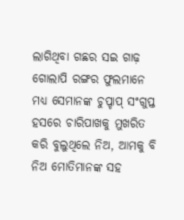ଲାଗିଥିବା ଗଛର ସଇ ଗାଢ଼ ଗୋଲାପି ରଙ୍ଗର ଫୁଲମାନେ ମଧ୍ୟ ସେମାନଙ୍କ ଚୁପ୍ଚାପ୍ ସଂଗୁପ୍ତ ହସରେ ଚାରିପାଖକୁ ମୁଖରିତ କରି ବୁଲୁଥିଲେ ନିଅ, ଆମକୁ ବି ନିଅ ମୋତିମାନଙ୍କ ସହ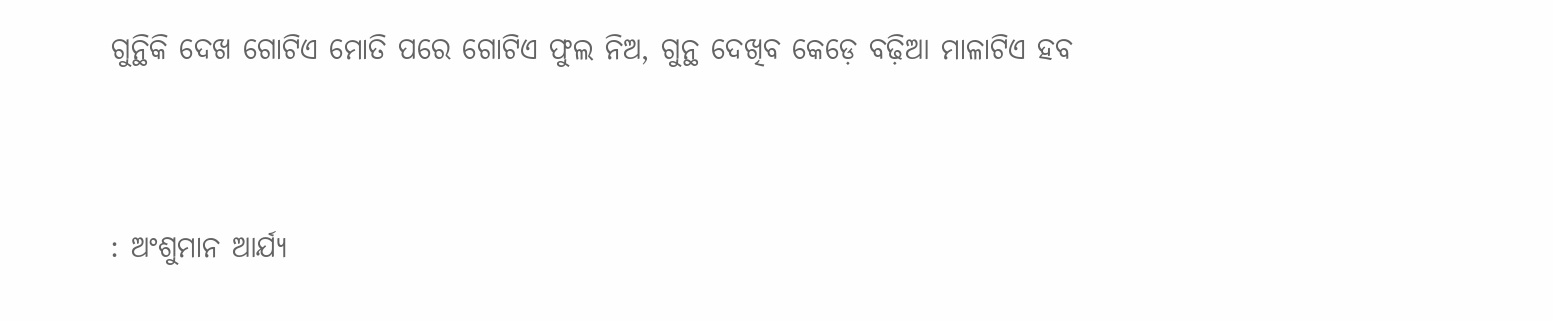ଗୁନ୍ଥିକି ଦେଖ ଗୋଟିଏ ମୋତି ପରେ ଗୋଟିଏ ଫୁଲ ନିଅ, ଗୁନ୍ଥ ଦେଖିବ କେଡ଼େ ବଢ଼ିଆ ମାଳାଟିଏ ହବ



: ଅଂଶୁମାନ ଆର୍ଯ୍ୟ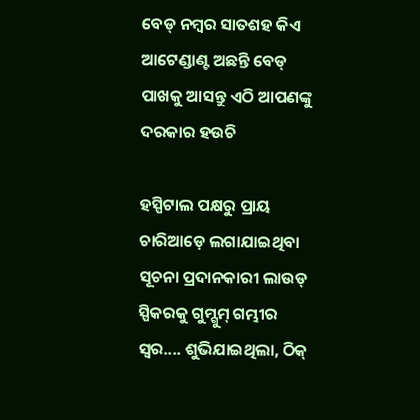ବେଡ୍ ନମ୍ବର ସାତଶହ କିଏ ଆଟେଣ୍ଡାଣ୍ଟ ଅଛନ୍ତି ବେଡ୍ ପାଖକୁ ଆସନ୍ତୁ ଏଠି ଆପଣଙ୍କୁ ଦରକାର ହଉଚି

ହସ୍ପିଟାଲ ପକ୍ଷରୁ ପ୍ରାୟ ଚାରିଆଡ଼େ ଲଗାଯାଇଥିବା ସୂଚନା ପ୍ରଦାନକାରୀ ଲାଉଡ୍ ସ୍ପିକରକୁ ଗୁମ୍ଗୁମ୍ ଗମ୍ଭୀର ସ୍ୱର.... ଶୁଭିଯାଇଥିଲା, ଠିକ୍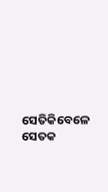ସେତିକିବେଳେ ସେତକ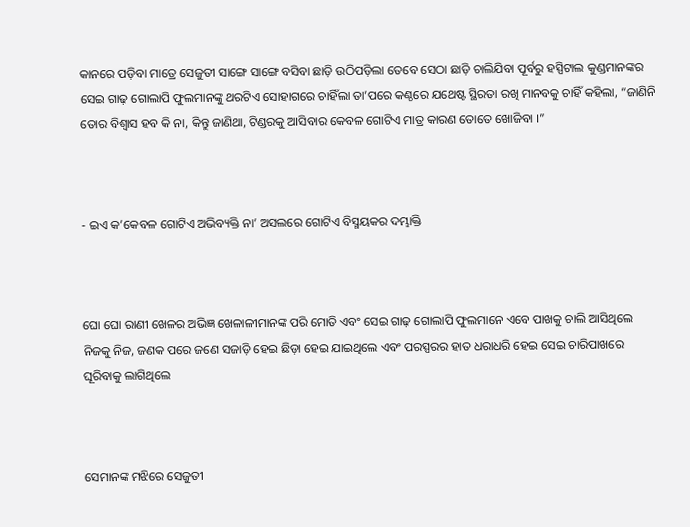କାନରେ ପଡ଼ିବା ମାତ୍ରେ ସେଜୁତୀ ସାଙ୍ଗେ ସାଙ୍ଗେ ବସିବା ଛାଡ଼ି ଉଠିପଡ଼ିଲା ତେବେ ସେଠା ଛାଡ଼ି ଚାଲିଯିବା ପୂର୍ବରୁ ହସ୍ପିଟାଲ କୁଣ୍ଡମାନଙ୍କର ସେଇ ଗାଢ଼ ଗୋଲାପି ଫୁଲମାନଙ୍କୁ ଥରଟିଏ ସୋହାଗରେ ଚାହିଁଲା ତା’ପରେ କଣ୍ଠରେ ଯଥେଷ୍ଟ ସ୍ଥିରତା ରଖି ମାନବକୁ ଚାହିଁ କହିଲା, “ଜାଣିନି ତୋର ବିଶ୍ୱାସ ହବ କି ନା, କିନ୍ତୁ ଜାଣିଥା, ଟିଣ୍ଡରକୁ ଆସିବାର କେବଳ ଗୋଟିଏ ମାତ୍ର କାରଣ ତୋତେ ଖୋଜିବା ।”



- ଇଏ କ’କେବଳ ଗୋଟିଏ ଅଭିବ୍ୟକ୍ତି ନା’ ଅସଲରେ ଗୋଟିଏ ବିସ୍ମୟକର ଦମ୍ଭାକ୍ତି



ଘୋ ଘୋ ରାଣୀ ଖେଳର ଅଭିଜ୍ଞ ଖେଳାଳୀମାନଙ୍କ ପରି ମୋତି ଏବଂ ସେଇ ଗାଢ଼ ଗୋଲାପି ଫୁଲମାନେ ଏବେ ପାଖକୁ ଚାଲି ଆସିଥିଲେ ନିଜକୁ ନିଜ, ଜଣକ ପରେ ଜଣେ ସଜାଡ଼ି ହେଇ ଛିଡ଼ା ହେଇ ଯାଇଥିଲେ ଏବଂ ପରସ୍ପରର ହାତ ଧରାଧରି ହେଇ ସେଇ ଚାରିପାଖରେ ଘୂରିବାକୁ ଲାଗିଥିଲେ



ସେମାନଙ୍କ ମଝିରେ ସେଜୁତୀ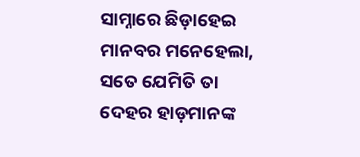ସାମ୍ନାରେ ଛିଡ଼ାହେଇ ମାନବର ମନେହେଲା, ସତେ ଯେମିତି ତା ଦେହର ହାଡ଼ମାନଙ୍କ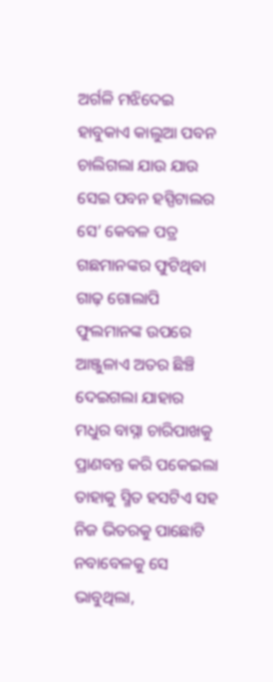ଅର୍ଗଳି ମଝିଦେଇ ହାବୁକାଏ କାଲୁଆ ପବନ ଚାଲିଗଲା ଯାଉ ଯାଉ ସେଇ ପବନ ହସ୍ପିଟାଲର ସେ’ କେବଳ ପତ୍ର ଗଛମାନଙ୍କର ଫୁଟିଥିବା ଗାଢ଼ ଗୋଲାପି ଫୁଲମାନଙ୍କ ଉପରେ ଆଞ୍ଜୁଳାଏ ଅତର ଛିଞ୍ଚି ଦେଇଗଲା ଯାହାର ମଧୁର ବାସ୍ନା ଚାରିପାଖକୁ ପ୍ରାଣବନ୍ତ କରି ପକେଇଲା ତାହାକୁ ସ୍ମିତ ହସଟିଏ ସହ ନିଜ ଭିତରକୁ ପାଛୋଟି ନବାବେଳକୁ ସେ ଭାବୁଥିଲା,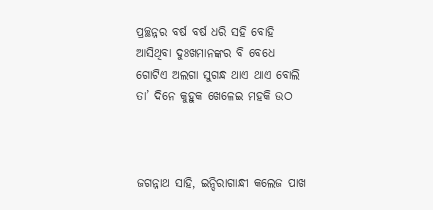ପ୍ରଚ୍ଛନ୍ନର ବର୍ଷ ବର୍ଷ ଧରି ସହି ବୋହି ଆସିଥିବା ଦୁଃଖମାନଙ୍କର ବି ବେଧେ ଗୋଟିଏ ଅଲଗା ସୁଗନ୍ଧ ଥାଏ ଥାଏ ବୋଲି ତା’ ଦିନେ କୁହୁକ ଖେଳେଇ ମହକି ଉଠ



ଜଗନ୍ନାଥ ସାହି, ଇନ୍ଦିରାଗାନ୍ଧୀ କଲେଜ ପାଖ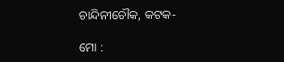ଚାନ୍ଦିନୀଚୌକ, କଟକ-

ମୋ :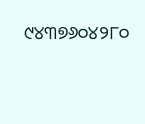୯୪୩୭୬୦୪୨୮୦